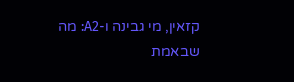קזאין, מי גבינה ו-A2: מה שבאמת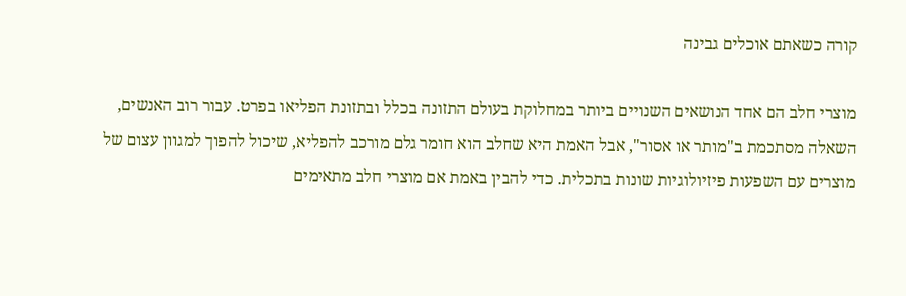קורה כשאתם אוכלים גבינה

מוצרי חלב הם אחד הנושאים השנויים ביותר במחלוקת בעולם התזונה בכלל ובתזונת הפליאו בפרט. עבור רוב האנשים, השאלה מסתכמת ב"מותר או אסור", אבל האמת היא שחלב הוא חומר גלם מורכב להפליא, שיכול להפוך למגוון עצום של מוצרים עם השפעות פיזיולוגיות שונות בתכלית. כדי להבין באמת אם מוצרי חלב מתאימים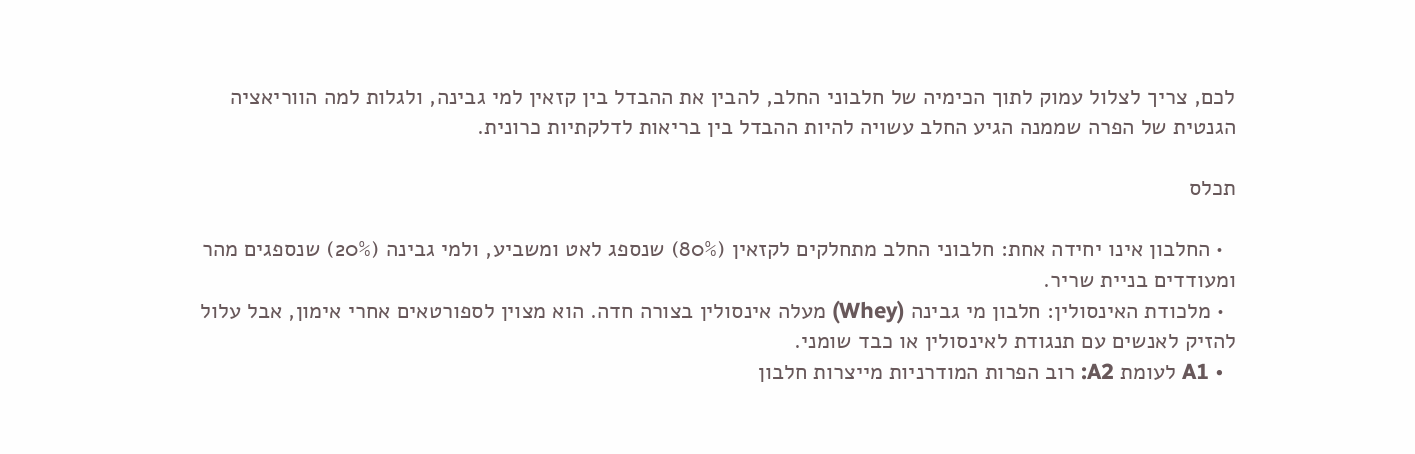לכם, צריך לצלול עמוק לתוך הכימיה של חלבוני החלב, להבין את ההבדל בין קזאין למי גבינה, ולגלות למה הווריאציה הגנטית של הפרה שממנה הגיע החלב עשויה להיות ההבדל בין בריאות לדלקתיות כרונית.

תכלס

  • החלבון אינו יחידה אחת: חלבוני החלב מתחלקים לקזאין (80%) שנספג לאט ומשביע, ולמי גבינה (20%) שנספגים מהר ומעודדים בניית שריר.
  • מלכודת האינסולין: חלבון מי גבינה (Whey) מעלה אינסולין בצורה חדה. הוא מצוין לספורטאים אחרי אימון, אבל עלול להזיק לאנשים עם תנגודת לאינסולין או כבד שומני.
  • A1 לעומת A2: רוב הפרות המודרניות מייצרות חלבון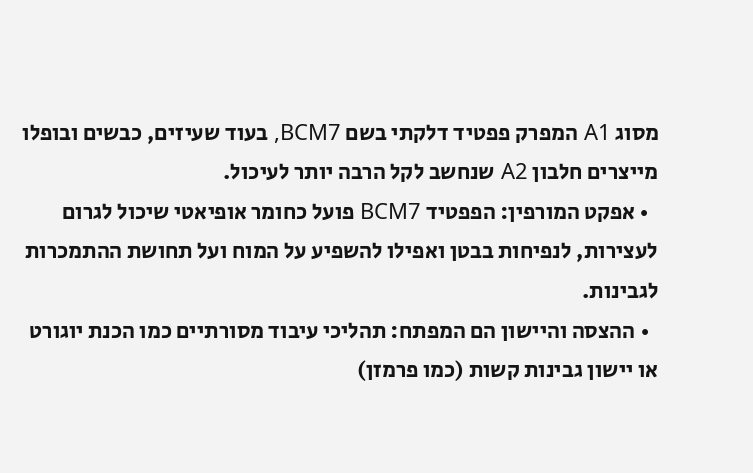מסוג A1 המפרק פפטיד דלקתי בשם BCM7, בעוד שעיזים, כבשים ובופלו מייצרים חלבון A2 שנחשב לקל הרבה יותר לעיכול.
  • אפקט המורפין: הפפטיד BCM7 פועל כחומר אופיאטי שיכול לגרום לעצירות, לנפיחות בבטן ואפילו להשפיע על המוח ועל תחושת ההתמכרות לגבינות.
  • ההצסה והיישון הם המפתח: תהליכי עיבוד מסורתיים כמו הכנת יוגורט או יישון גבינות קשות (כמו פרמזן)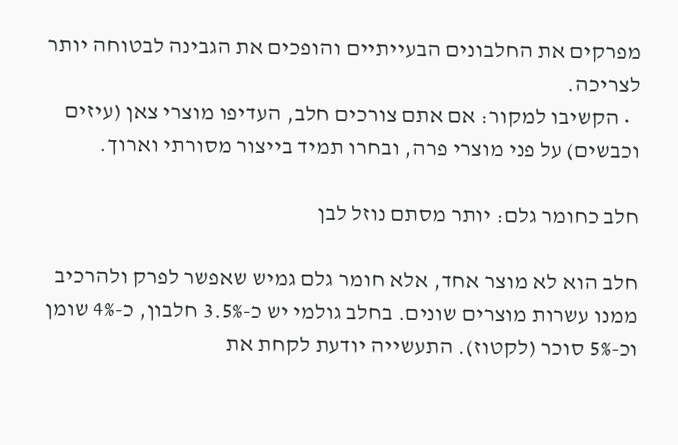מפרקים את החלבונים הבעייתיים והופכים את הגבינה לבטוחה יותר לצריכה.
  • הקשיבו למקור: אם אתם צורכים חלב, העדיפו מוצרי צאן (עיזים וכבשים) על פני מוצרי פרה, ובחרו תמיד בייצור מסורתי וארוך.

חלב כחומר גלם: יותר מסתם נוזל לבן

חלב הוא לא מוצר אחד, אלא חומר גלם גמיש שאפשר לפרק ולהרכיב ממנו עשרות מוצרים שונים. בחלב גולמי יש כ-3.5% חלבון, כ-4% שומן וכ-5% סוכר (לקטוז). התעשייה יודעת לקחת את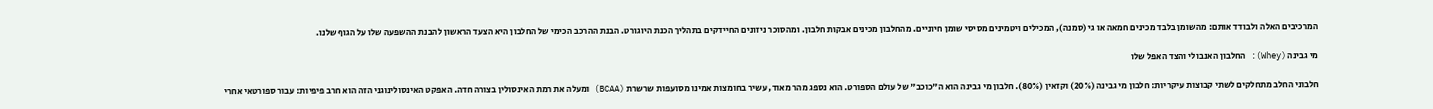המרכיבים האלה ולבודד אותם: מהשומן בלבד מכינים חמאה או גי (סמנה), המכילים ויטמינים מסיסי שומן חיוניים. מהחלבון מכינים אבקות חלבון. ומהסוכר ניזונים החיידקים בתהליך הכנת היוגורט. הבנת ההרכב הכימי של החלבון היא הצעד הראשון להבנת ההשפעה שלו על הגוף שלנו.

מי גבינה (Whey): החלבון האנבולי והצד האפל שלו

חלבוני החלב מתחלקים לשתי קבוצות עיקריות: חלבון מי גבינה (20%) וקזאין (80%). חלבון מי גבינה הוא ה"כוכב" של עולם הספורט. הוא נספג מהר מאוד, עשיר בחומצות אמינו מסועפות שרשרת (BCAA) ומעלה את רמת האינסולין בצורה חדה. האפקט האינסולינוגני הזה הוא חרב פיפיות: עבור ספורטאי אחרי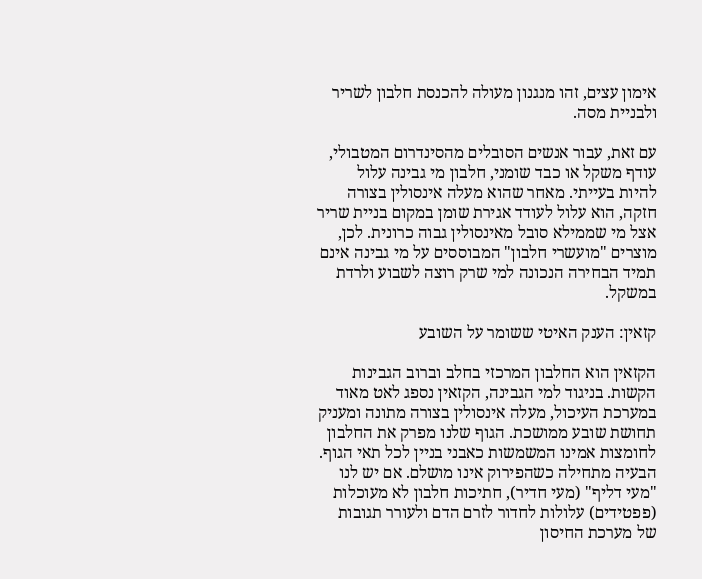אימון עצים, זהו מנגנון מעולה להכנסת חלבון לשריר ולבניית מסה.

עם זאת, עבור אנשים הסובלים מהסינדרום המטבולי, עודף משקל או כבד שומני, חלבון מי גבינה עלול להיות בעייתי. מאחר שהוא מעלה אינסולין בצורה חזקה, הוא עלול לעודד אגירת שומן במקום בניית שריר אצל מי שממילא סובל מאינסולין גבוה כרונית. לכן, מוצרים "מועשרי חלבון" המבוססים על מי גבינה אינם תמיד הבחירה הנכונה למי שרק רוצה לשבוע ולרדת במשקל.

קזאין: הענק האיטי ששומר על השובע

הקזאין הוא החלבון המרכזי בחלב וברוב הגבינות הקשות. בניגוד למי הגבינה, הקזאין נספג לאט מאוד במערכת העיכול, מעלה אינסולין בצורה מתונה ומעניק תחושת שובע ממושכת. הגוף שלנו מפרק את החלבון לחומצות אמינו המשמשות כאבני בניין לכל תאי הגוף. הבעיה מתחילה כשהפירוק אינו מושלם. אם יש לנו "מעי דליף" (מעי חדיר), חתיכות חלבון לא מעוכלות (פפטידים) עלולות לחדור לזרם הדם ולעורר תגובות של מערכת החיסון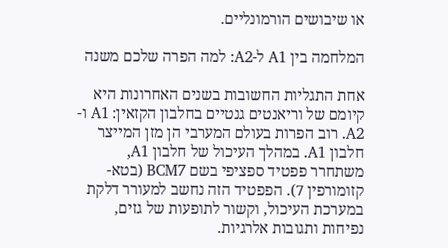או שיבושים הורמונליים.

המלחמה בין A1 ל-A2: למה הפרה שלכם משנה

אחת התגליות החשובות בשנים האחרונות היא קיומם של וריאנטים גנטיים בחלבון הקזאין: A1 ו-A2. רוב הפרות בעולם המערבי הן מזן המייצר חלבון A1. במהלך העיכול של חלבון A1, משתחרר פפטיד ספציפי בשם BCM7 (בטא-קזומורפין 7). הפפטיד הזה נחשב למעורר דלקת במערכת העיכול, וקשור לתופעות של גזים, נפיחות ותגובות אלרגיות.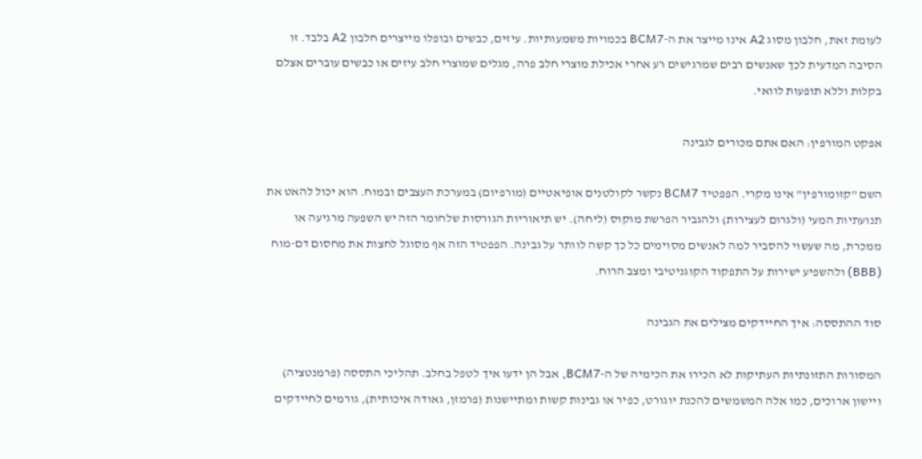לעומת זאת, חלבון מסוג A2 אינו מייצר את ה-BCM7 בכמויות משמעותיות. עיזים, כבשים ובופלו מייצרים חלבון A2 בלבד. זו הסיבה המדעית לכך שאנשים רבים שמרגישים רע אחרי אכילת מוצרי חלב פרה, מגלים שמוצרי חלב עיזים או כבשים עוברים אצלם בקלות וללא תופעות לוואי.

אפקט המורפין: האם אתם מכורים לגבינה

השם "קזומורפין" אינו מקרי. הפפטיד BCM7 נקשר לקולטנים אופיאטיים (מורפיום) במערכת העצבים ובמוח. הוא יכול להאט את תנועתיות המעי (ולגרום לעצירות) ולהגביר הפרשת מוקוס (ליחה). יש תיאוריות הגורסות שלחומר הזה יש השפעה מרגיעה או ממכרת, מה שעשוי להסביר למה לאנשים מסוימים כל כך קשה לוותר על גבינה. הפפטיד הזה אף מסוגל לחצות את מחסום דם-מוח (BBB) ולהשפיע ישירות על התפקוד הקוגניטיבי ומצב הרוח.

סוד ההתססה: איך החיידקים מצילים את הגבינה

המסורות התזונתיות העתיקות לא הכירו את הכימיה של ה-BCM7, אבל הן ידעו איך לטפל בחלב. תהליכי התססה (פרמנטציה) ויישון ארוכים, כמו אלה המשמשים להכנת יוגורט, כפיר או גבינות קשות ומתיישנות (פרמזן, גאודה איכותית), גורמים לחיידקים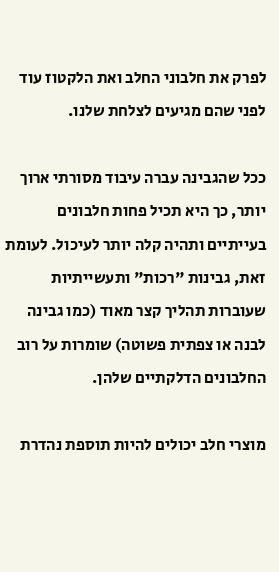לפרק את חלבוני החלב ואת הלקטוז עוד לפני שהם מגיעים לצלחת שלנו.

ככל שהגבינה עברה עיבוד מסורתי ארוך יותר, כך היא תכיל פחות חלבונים בעייתיים ותהיה קלה יותר לעיכול. לעומת זאת, גבינות "רכות" ותעשייתיות שעוברות תהליך קצר מאוד (כמו גבינה לבנה או צפתית פשוטה) שומרות על רוב החלבונים הדלקתיים שלהן.

מוצרי חלב יכולים להיות תוספת נהדרת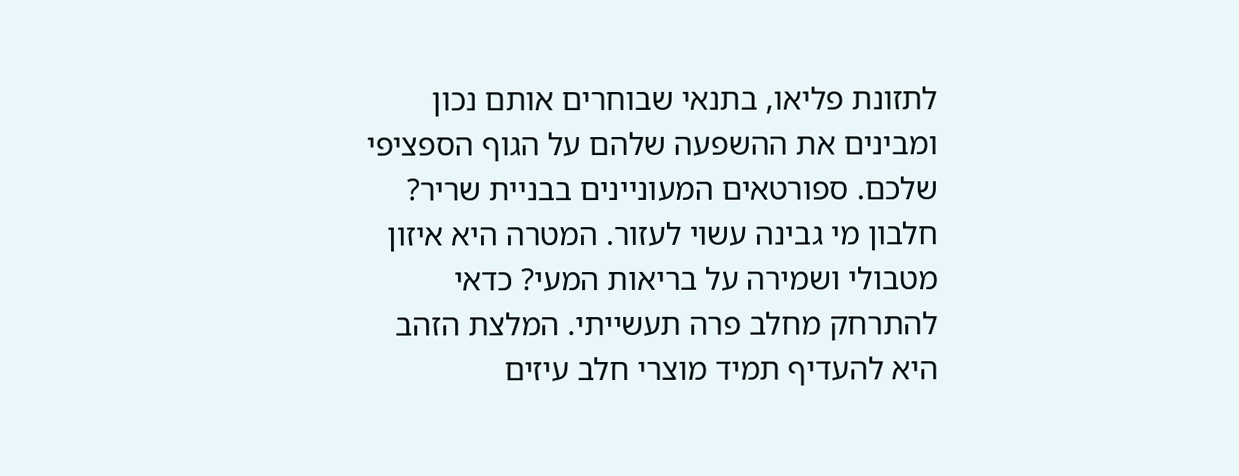לתזונת פליאו, בתנאי שבוחרים אותם נכון ומבינים את ההשפעה שלהם על הגוף הספציפי שלכם. ספורטאים המעוניינים בבניית שריר? חלבון מי גבינה עשוי לעזור. המטרה היא איזון מטבולי ושמירה על בריאות המעי? כדאי להתרחק מחלב פרה תעשייתי. המלצת הזהב היא להעדיף תמיד מוצרי חלב עיזים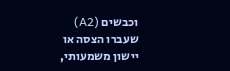וכבשים (A2) שעברו הצסה או יישון משמעותי,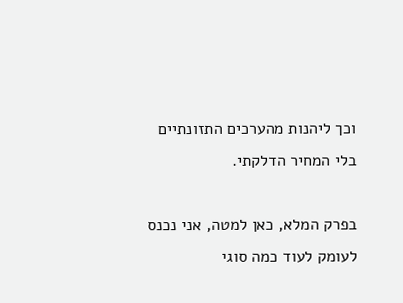וכך ליהנות מהערכים התזונתיים בלי המחיר הדלקתי.

בפרק המלא, כאן למטה, אני נכנס לעומק לעוד כמה סוגי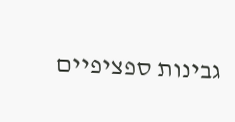גבינות ספציפיים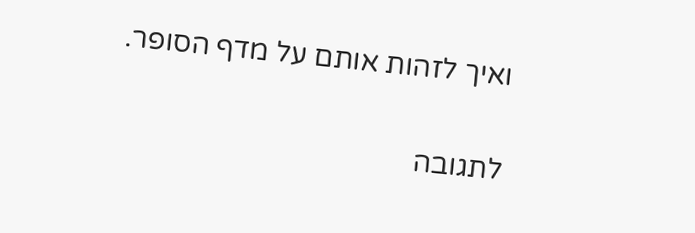ואיך לזהות אותם על מדף הסופר.

לתגובה